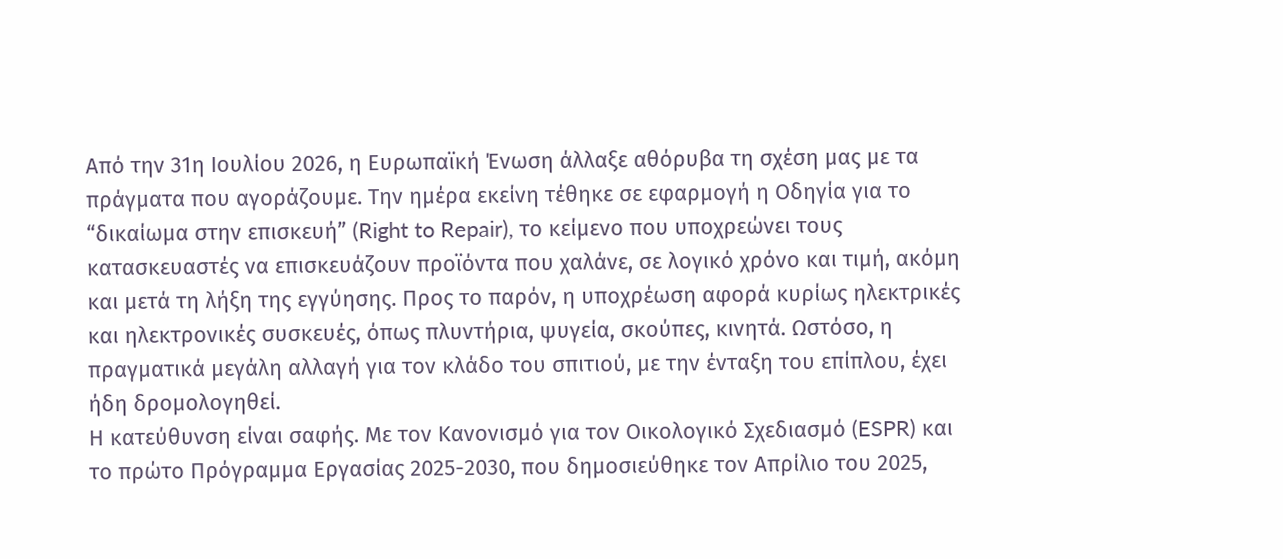Από την 31η Ιουλίου 2026, η Ευρωπαϊκή Ένωση άλλαξε αθόρυβα τη σχέση μας με τα πράγματα που αγοράζουμε. Την ημέρα εκείνη τέθηκε σε εφαρμογή η Οδηγία για το “δικαίωμα στην επισκευή” (Right to Repair), το κείμενο που υποχρεώνει τους κατασκευαστές να επισκευάζουν προϊόντα που χαλάνε, σε λογικό χρόνο και τιμή, ακόμη και μετά τη λήξη της εγγύησης. Προς το παρόν, η υποχρέωση αφορά κυρίως ηλεκτρικές και ηλεκτρονικές συσκευές, όπως πλυντήρια, ψυγεία, σκούπες, κινητά. Ωστόσο, η πραγματικά μεγάλη αλλαγή για τον κλάδο του σπιτιού, με την ένταξη του επίπλου, έχει ήδη δρομολογηθεί.
Η κατεύθυνση είναι σαφής. Με τον Κανονισμό για τον Οικολογικό Σχεδιασμό (ESPR) και το πρώτο Πρόγραμμα Εργασίας 2025-2030, που δημοσιεύθηκε τον Απρίλιο του 2025,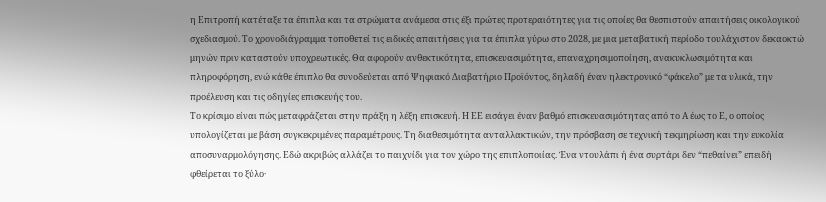η Επιτροπή κατέταξε τα έπιπλα και τα στρώματα ανάμεσα στις έξι πρώτες προτεραιότητες για τις οποίες θα θεσπιστούν απαιτήσεις οικολογικού σχεδιασμού. Το χρονοδιάγραμμα τοποθετεί τις ειδικές απαιτήσεις για τα έπιπλα γύρω στο 2028, με μια μεταβατική περίοδο τουλάχιστον δεκαοκτώ μηνών πριν καταστούν υποχρεωτικές. Θα αφορούν ανθεκτικότητα, επισκευασιμότητα, επαναχρησιμοποίηση, ανακυκλωσιμότητα και πληροφόρηση, ενώ κάθε έπιπλο θα συνοδεύεται από Ψηφιακό Διαβατήριο Προϊόντος, δηλαδή έναν ηλεκτρονικό “φάκελο” με τα υλικά, την προέλευση και τις οδηγίες επισκευής του.
Το κρίσιμο είναι πώς μεταφράζεται στην πράξη η λέξη επισκευή. Η ΕΕ εισάγει έναν βαθμό επισκευασιμότητας από το Α έως το Ε, ο οποίος υπολογίζεται με βάση συγκεκριμένες παραμέτρους. Τη διαθεσιμότητα ανταλλακτικών, την πρόσβαση σε τεχνική τεκμηρίωση και την ευκολία αποσυναρμολόγησης. Εδώ ακριβώς αλλάζει το παιχνίδι για τον χώρο της επιπλοποιίας. Ένα ντουλάπι ή ένα συρτάρι δεν “πεθαίνει” επειδή φθείρεται το ξύλο·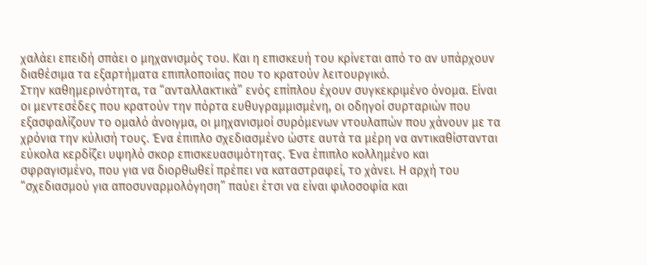χαλάει επειδή σπάει ο μηχανισμός του. Και η επισκευή του κρίνεται από το αν υπάρχουν διαθέσιμα τα εξαρτήματα επιπλοποιίας που το κρατούν λειτουργικό.
Στην καθημερινότητα, τα “ανταλλακτικά” ενός επίπλου έχουν συγκεκριμένο όνομα. Είναι οι μεντεσέδες που κρατούν την πόρτα ευθυγραμμισμένη, οι οδηγοί συρταριών που εξασφαλίζουν το ομαλό άνοιγμα, οι μηχανισμοί συρόμενων ντουλαπών που χάνουν με τα χρόνια την κύλισή τους. Ένα έπιπλο σχεδιασμένο ώστε αυτά τα μέρη να αντικαθίστανται εύκολα κερδίζει υψηλό σκορ επισκευασιμότητας. Ένα έπιπλο κολλημένο και σφραγισμένο, που για να διορθωθεί πρέπει να καταστραφεί, το χάνει. Η αρχή του “σχεδιασμού για αποσυναρμολόγηση” παύει έτσι να είναι φιλοσοφία και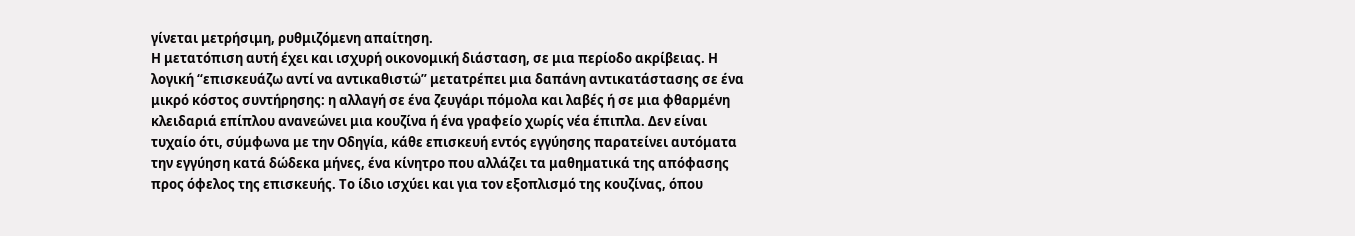γίνεται μετρήσιμη, ρυθμιζόμενη απαίτηση.
Η μετατόπιση αυτή έχει και ισχυρή οικονομική διάσταση, σε μια περίοδο ακρίβειας. Η λογική “επισκευάζω αντί να αντικαθιστώ” μετατρέπει μια δαπάνη αντικατάστασης σε ένα μικρό κόστος συντήρησης: η αλλαγή σε ένα ζευγάρι πόμολα και λαβές ή σε μια φθαρμένη κλειδαριά επίπλου ανανεώνει μια κουζίνα ή ένα γραφείο χωρίς νέα έπιπλα. Δεν είναι τυχαίο ότι, σύμφωνα με την Οδηγία, κάθε επισκευή εντός εγγύησης παρατείνει αυτόματα την εγγύηση κατά δώδεκα μήνες, ένα κίνητρο που αλλάζει τα μαθηματικά της απόφασης προς όφελος της επισκευής. Το ίδιο ισχύει και για τον εξοπλισμό της κουζίνας, όπου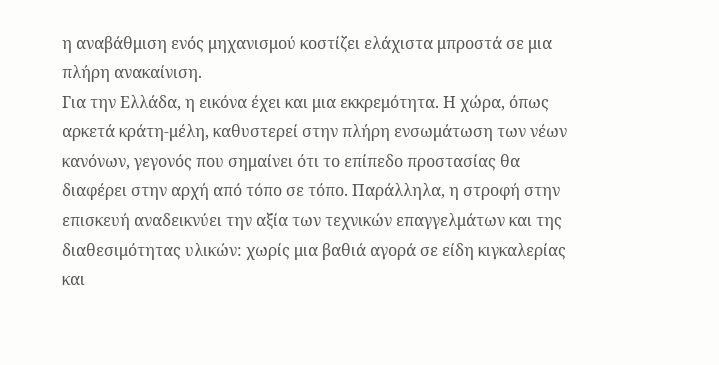η αναβάθμιση ενός μηχανισμού κοστίζει ελάχιστα μπροστά σε μια πλήρη ανακαίνιση.
Για την Ελλάδα, η εικόνα έχει και μια εκκρεμότητα. Η χώρα, όπως αρκετά κράτη-μέλη, καθυστερεί στην πλήρη ενσωμάτωση των νέων κανόνων, γεγονός που σημαίνει ότι το επίπεδο προστασίας θα διαφέρει στην αρχή από τόπο σε τόπο. Παράλληλα, η στροφή στην επισκευή αναδεικνύει την αξία των τεχνικών επαγγελμάτων και της διαθεσιμότητας υλικών: χωρίς μια βαθιά αγορά σε είδη κιγκαλερίας και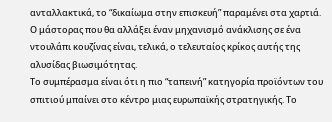ανταλλακτικά, το “δικαίωμα στην επισκευή” παραμένει στα χαρτιά. Ο μάστορας που θα αλλάξει έναν μηχανισμό ανάκλισης σε ένα ντουλάπι κουζίνας είναι, τελικά, ο τελευταίος κρίκος αυτής της αλυσίδας βιωσιμότητας.
Το συμπέρασμα είναι ότι η πιο “ταπεινή” κατηγορία προϊόντων του σπιτιού μπαίνει στο κέντρο μιας ευρωπαϊκής στρατηγικής. Το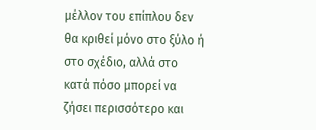μέλλον του επίπλου δεν θα κριθεί μόνο στο ξύλο ή στο σχέδιο, αλλά στο κατά πόσο μπορεί να ζήσει περισσότερο και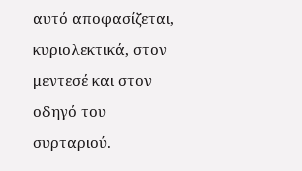αυτό αποφασίζεται, κυριολεκτικά, στον μεντεσέ και στον οδηγό του συρταριού.